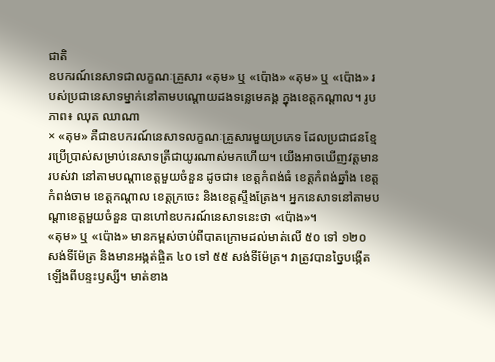ជាតិ
ឧបករណ៍នេសាទជាលក្ខណៈគ្រួសារ «តុម» ឬ «ប៉ោង» «តុម» ឬ «ប៉ោង» របស់ប្រជានេសាទម្នាក់នៅតាមបណ្តោយដងទន្លេមេគង្គ ក្នុងខេត្តកណ្តាល។ រូបភាព៖ ឈុត ឈាណា
× «តុម» គឺជាឧបករណ៍នេសាទលក្ខណៈគ្រួសារមួយប្រភេទ ដែលប្រជាជនខ្មែរប្រើប្រាស់សម្រាប់នេសាទត្រីជាយូរណាស់មកហើយ។ យើងអាចឃើញវត្តមានរបស់វា នៅតាមបណ្តាខេត្តមួយចំនួន ដូចជា៖ ខេត្តកំពង់ធំ ខេត្តកំពង់ឆ្នាំង ខេត្តកំពង់ចាម ខេត្តកណ្តាល ខេត្តក្រចេះ និងខេត្តស្ទឹងត្រែង។ អ្នកនេសាទនៅតាមបណ្តាខេត្តមួយចំនួន បានហៅឧបករណ៍នេសាទនេះថា «ប៉ោង»។
«តុម» ឬ «ប៉ោង» មានកម្ពស់ចាប់ពីបាតក្រោមដល់មាត់លើ ៥០ ទៅ ១២០ សង់ទីម៉ែត្រ និងមានអង្កត់ផ្ចិត ៤០ ទៅ ៥៥ សង់ទីម៉ែត្រ។ វាត្រូវបានច្នៃបង្កើតឡើងពីបន្ទះឫស្សី។ មាត់ខាង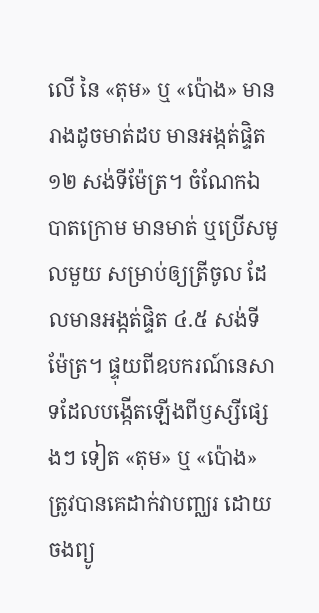លើ នៃ «តុម» ឬ «ប៉ោង» មានរាងដូចមាត់ដប មានអង្កត់ផ្ទិត ១២ សង់ទីម៉ែត្រ។ ចំណែកឯបាតក្រោម មានមាត់ ឬប្រើសមូលមួយ សម្រាប់ឲ្យត្រីចូល ដែលមានអង្កត់ផ្ទិត ៤.៥ សង់ទីម៉ែត្រ។ ផ្ទុយពីឧបករណ៍នេសាទដែលបង្កើតឡើងពីឫស្សីផ្សេងៗ ទៀត «តុម» ឬ «ប៉ោង» ត្រូវបានគេដាក់វាបញ្ឈរ ដោយចងព្យូ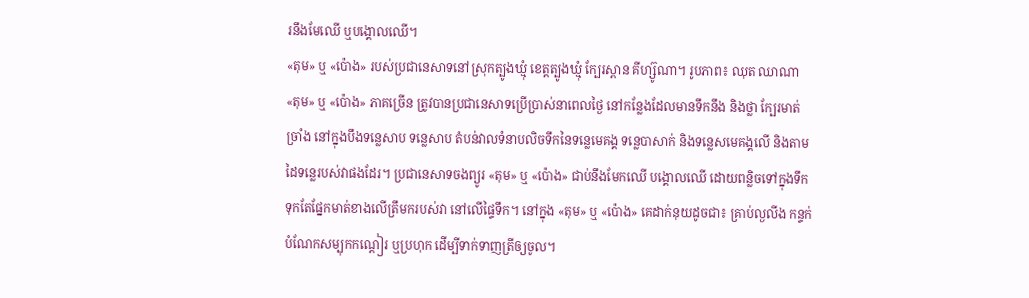រនឹងមែឈើ ឬបង្គោលឈើ។
«តុម» ឬ «ប៉ោង» របស់ប្រជានេសាទនៅស្រុកត្បូងឃ្មុំ ខេត្តត្បូងឃ្មុំ ក្បែរស្ពាន គីហ្ស៊ូណា។ រូបភាព៖ ឈុត ឈាណា
«តុម» ឬ «ប៉ោង» ភាគច្រើន ត្រូវបានប្រជានេសាទប្រើប្រាស់នាពេលថ្ងៃ នៅកន្លែងដែលមានទឹកនឹង និងថ្លា ក្បែរមាត់ច្រាំង នៅក្នុងបឹងទន្លេសាប ទន្លេសាប តំបន់វាលទំនាបលិចទឹកនៃទន្លេមេគង្គ ទន្លេបាសាក់ និងទន្លេសមេគង្គលើ និងតាមដៃទន្លេរបស់វាផងដែរ។ ប្រជានេសាទចងព្យូរ «តុម» ឬ «ប៉ោង» ជាប់នឹងមែកឈើ បង្គោលឈើ ដោយពន្លិចទៅក្នុងទឹក ទុកតែផ្នែកមាត់ខាងលើត្រឹមករបស់វា នៅលើផ្ទៃទឹក។ នៅក្នុង «តុម» ឬ «ប៉ោង» គេដាក់នុយដូចជា៖ គ្រាប់ល្ងលីង កន្ទក់ បំណែកសម្បុកកណ្តៀរ ឬប្រហុក ដើម្បីទាក់ទាញត្រីឲ្យចូល។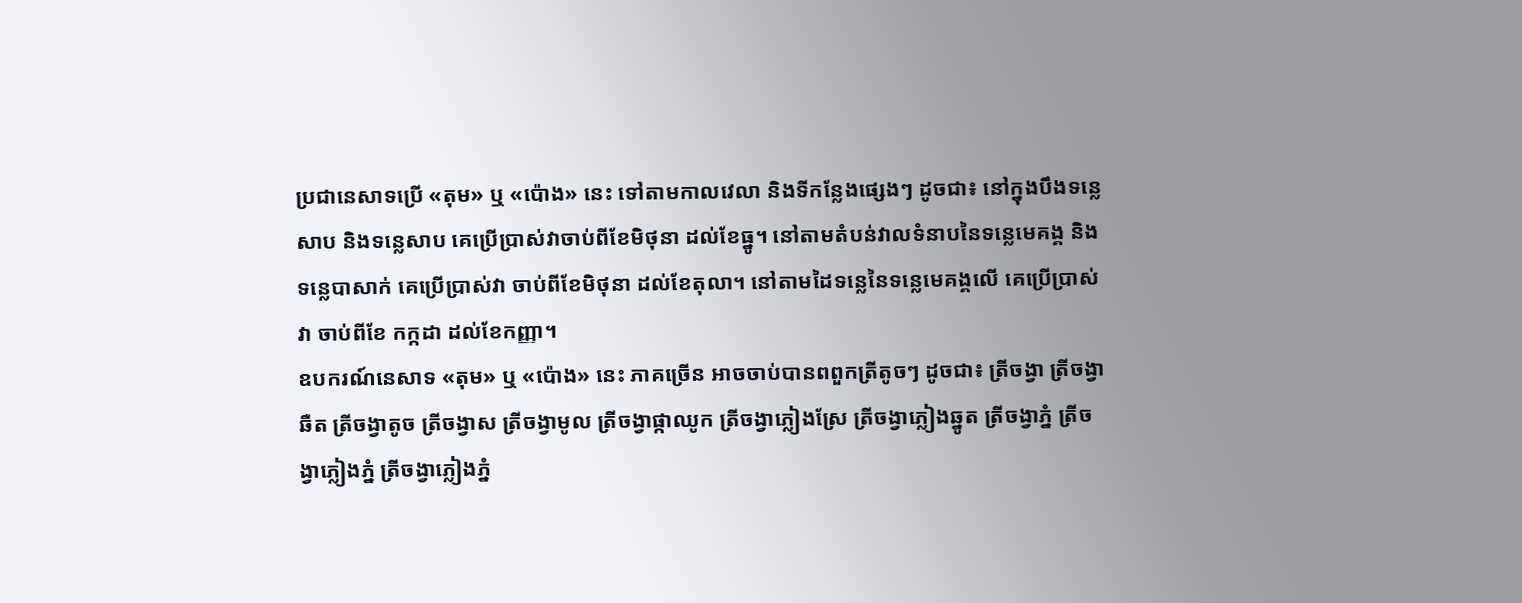ប្រជានេសាទប្រើ «តុម» ឬ «ប៉ោង» នេះ ទៅតាមកាលវេលា និងទីកន្លែងផ្សេងៗ ដូចជា៖ នៅក្នុងបឹងទន្លេសាប និងទន្លេសាប គេប្រើប្រាស់វាចាប់ពីខែមិថុនា ដល់ខែធ្នូ។ នៅតាមតំបន់វាលទំនាបនៃទន្លេមេគង្គ និងទន្លេបាសាក់ គេប្រើប្រាស់វា ចាប់ពីខែមិថុនា ដល់ខែតុលា។ នៅតាមដៃទន្លេនៃទន្លេមេគង្គលើ គេប្រើប្រាស់វា ចាប់ពីខែ កក្កដា ដល់ខែកញ្ញា។
ឧបករណ៍នេសាទ «តុម» ឬ «ប៉ោង» នេះ ភាគច្រើន អាចចាប់បានពពួកត្រីតូចៗ ដូចជា៖ ត្រីចង្វា ត្រីចង្វាឆឺត ត្រីចង្វាតូច ត្រីចង្វាស ត្រីចង្វាមូល ត្រីចង្វាផ្កាឈូក ត្រីចង្វាភ្លៀងស្រែ ត្រីចង្វាភ្លៀងឆ្នូត ត្រីចង្វាភ្នំ ត្រីចង្វាភ្លៀងភ្នំ ត្រីចង្វាភ្លៀងភ្នំ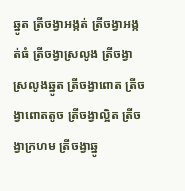ឆ្នូត ត្រីចង្វាអង្កត់ ត្រីចង្វាអង្កត់ធំ ត្រីចង្វាស្រលូង ត្រីចង្វាស្រលូងឆ្នូត ត្រីចង្វាពោត ត្រីចង្វាពោតតូច ត្រីចង្វាល្អិត ត្រីចង្វាក្រហម ត្រីចង្វាឆ្នូ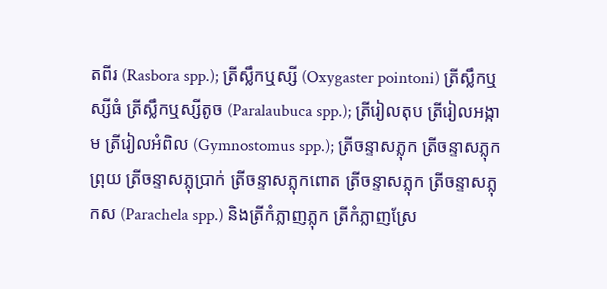តពីរ (Rasbora spp.); ត្រីស្លឹកឬស្សី (Oxygaster pointoni) ត្រីស្លឹកឬស្សីធំ ត្រីស្លឹកឬស្សីតូច (Paralaubuca spp.); ត្រីរៀលតុប ត្រីរៀលអង្កាម ត្រីរៀលអំពិល (Gymnostomus spp.); ត្រីចន្ទាសភ្លុក ត្រីចន្ទាសភ្លុកព្រុយ ត្រីចន្ទាសភ្លុប្រាក់ ត្រីចន្ទាសភ្លុកពោត ត្រីចន្ទាសភ្លុក ត្រីចន្ទាសភ្លុកស (Parachela spp.) និងត្រីកំភ្លាញភ្លុក ត្រីកំភ្លាញស្រែ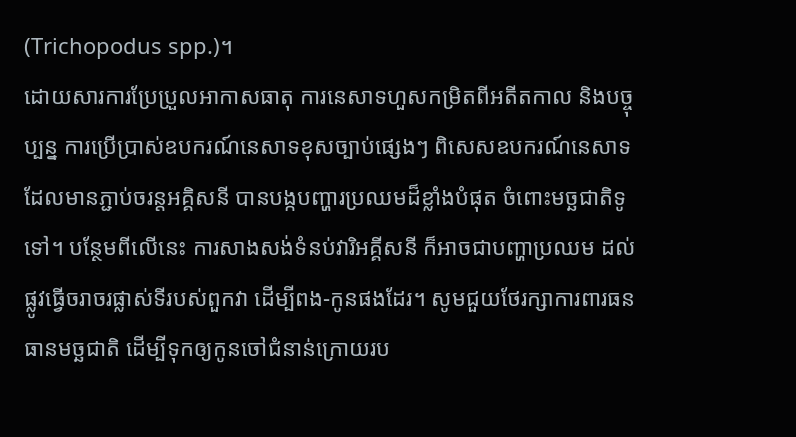(Trichopodus spp.)។
ដោយសារការប្រែប្រួលអាកាសធាតុ ការនេសាទហួសកម្រិតពីអតីតកាល និងបច្ចុប្បន្ន ការប្រើប្រាស់ឧបករណ៍នេសាទខុសច្បាប់ផ្សេងៗ ពិសេសឧបករណ៍នេសាទដែលមានភ្ជាប់ចរន្តអគ្គិសនី បានបង្កបញ្ហារប្រឈមដ៏ខ្លាំងបំផុត ចំពោះមច្ឆជាតិទូទៅ។ បន្ថែមពីលើនេះ ការសាងសង់ទំនប់វារិអគ្គីសនី ក៏អាចជាបញ្ហាប្រឈម ដល់ផ្លូវធ្វើចរាចរផ្លាស់ទីរបស់ពួកវា ដើម្បីពង-កូនផងដែរ។ សូមជួយថែរក្សាការពារធនធានមច្ឆជាតិ ដើម្បីទុកឲ្យកូនចៅជំនាន់ក្រោយរប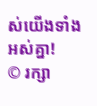ស់យើងទាំងអស់គ្នា!
© រក្សា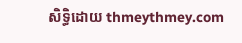សិទ្ធិដោយ thmeythmey.com